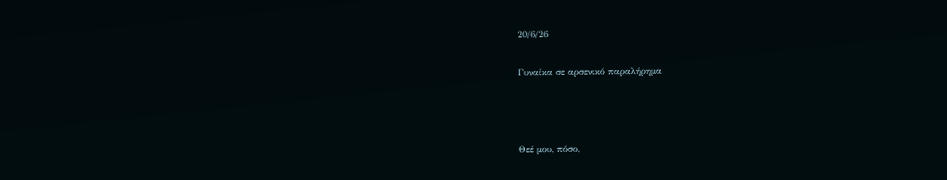20/6/26

Γυναίκα σε αρσενικό παραλήρημα



Θεέ μου, πόσο,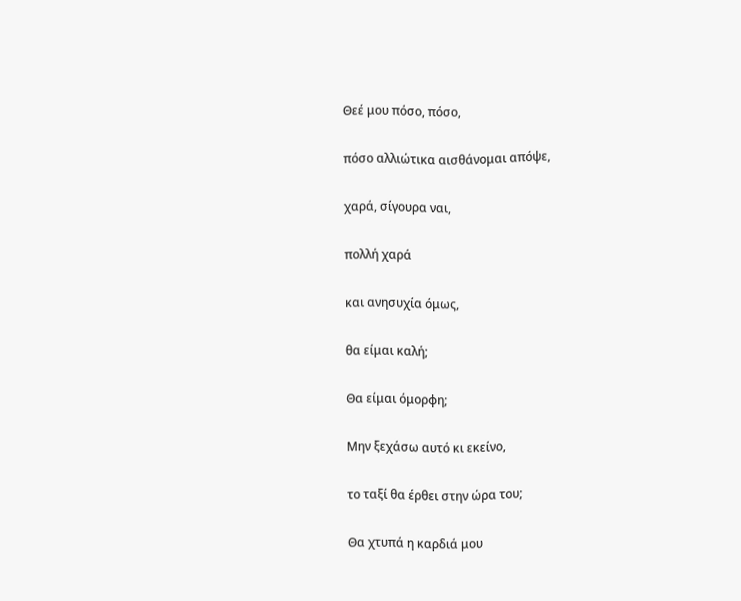Θεέ μου πόσο, πόσο,


πόσο αλλιώτικα αισθάνομαι απόψε,


χαρά, σίγουρα ναι,


πολλή χαρά


και ανησυχία όμως,


θα είμαι καλή;


Θα είμαι όμορφη;


Μην ξεχάσω αυτό κι εκείνο,


το ταξί θα έρθει στην ώρα του;


Θα χτυπά η καρδιά μου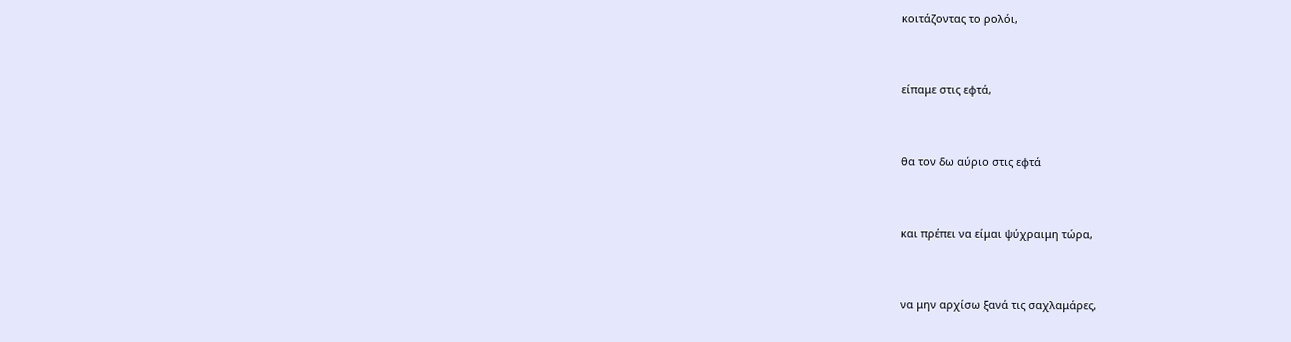κοιτάζοντας το ρολόι,


είπαμε στις εφτά,


θα τον δω αύριο στις εφτά


και πρέπει να είμαι ψύχραιμη τώρα,


να μην αρχίσω ξανά τις σαχλαμάρες,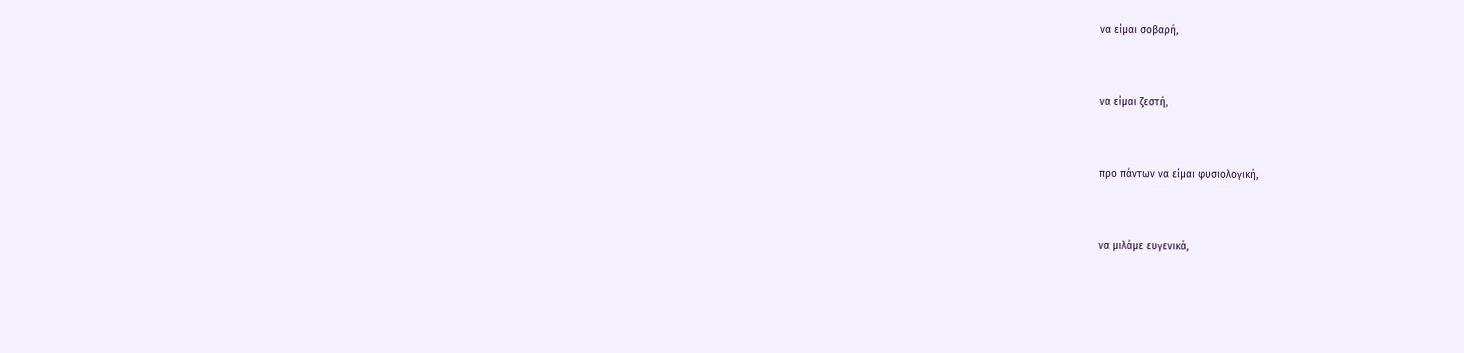να είμαι σοβαρή,


να είμαι ζεστή,


προ πάντων να είμαι φυσιολογική,


να μιλάμε ευγενικά,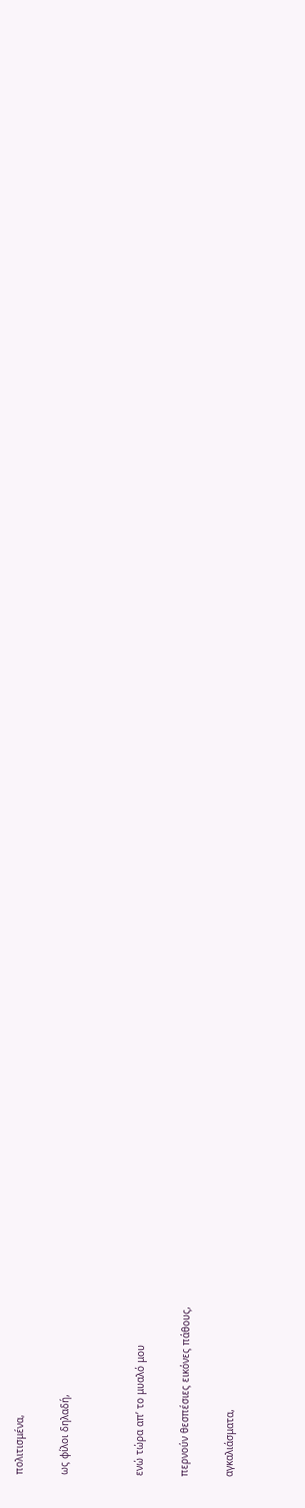πολιτισμένα,


ως φίλοι δηλαδή,




ενώ τώρα απ’ το μυαλό μου


περνούν θεσπέσιες εικόνες πάθους,


αγκαλιάσματα,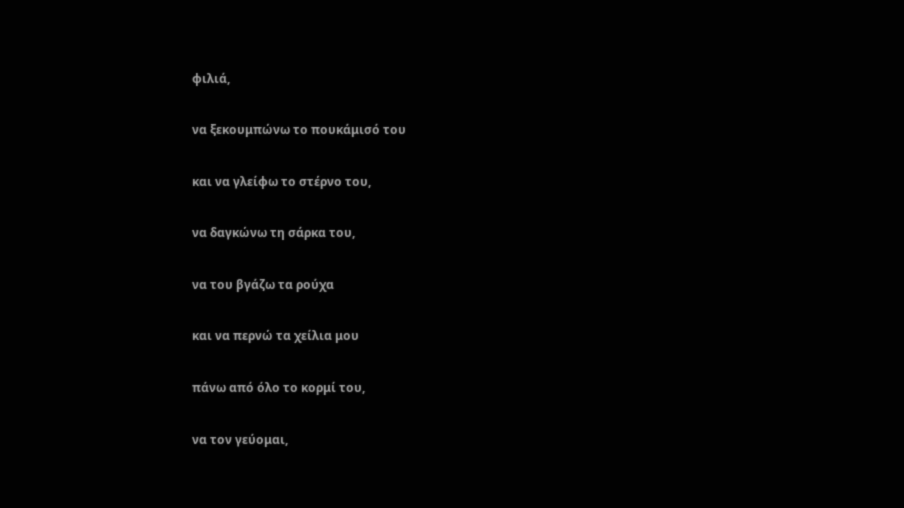φιλιά,


να ξεκουμπώνω το πουκάμισό του


και να γλείφω το στέρνο του,


να δαγκώνω τη σάρκα του,


να του βγάζω τα ρούχα


και να περνώ τα χείλια μου


πάνω από όλο το κορμί του,


να τον γεύομαι,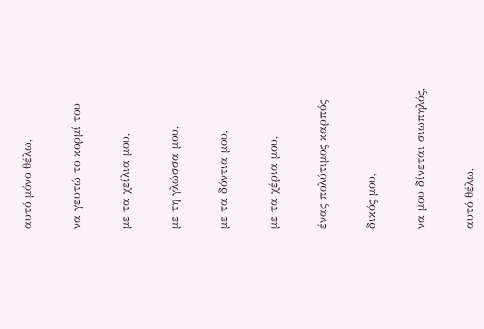αυτό μόνο θέλω,


να γευτώ το κορμί του


με τα χείλια μου,


με τη γλώσσα μου,


με τα δόντια μου,


με τα χέρια μου,


ένας πολύτιμος καρπός


δικός μου,


να μου δίνεται σιωπηλός,


αυτό θέλω,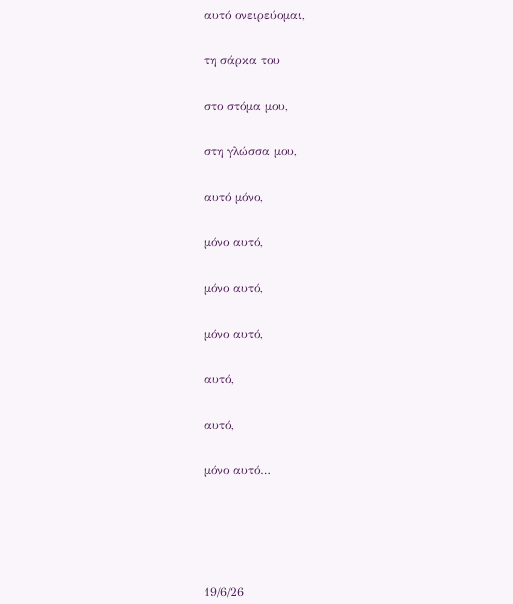αυτό ονειρεύομαι,


τη σάρκα του


στο στόμα μου,


στη γλώσσα μου,


αυτό μόνο,


μόνο αυτό,


μόνο αυτό,


μόνο αυτό,


αυτό,


αυτό,


μόνο αυτό…







19/6/26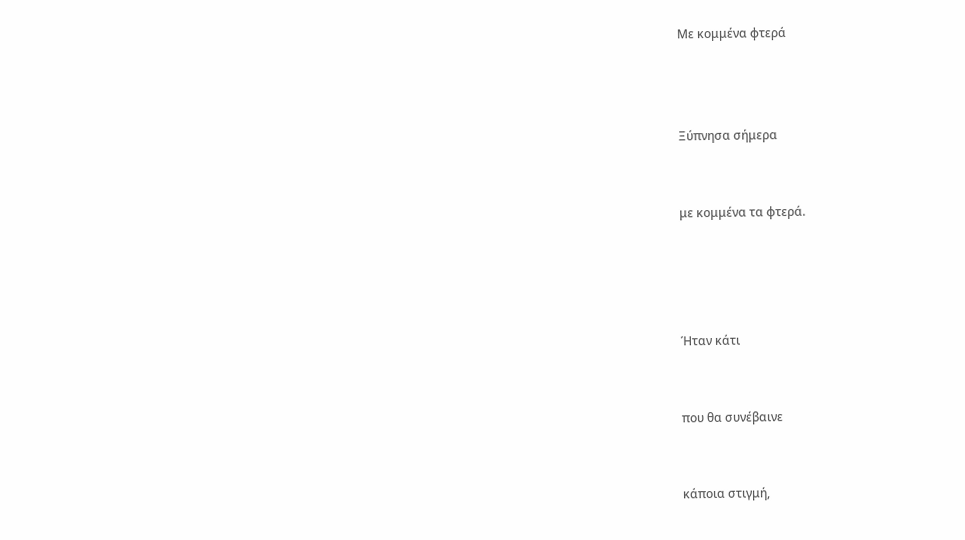Με κομμένα φτερά



Ξύπνησα σήμερα


με κομμένα τα φτερά.




Ήταν κάτι


που θα συνέβαινε


κάποια στιγμή,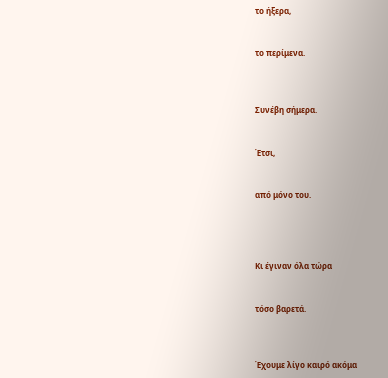το ήξερα,


το περίμενα.



Συνέβη σήμερα.


Έτσι,


από μόνο του.




Κι έγιναν όλα τώρα


τόσο βαρετά.



Έχουμε λίγο καιρό ακόμα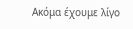Ακόμα έχουμε λίγο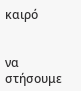καιρό


να στήσουμε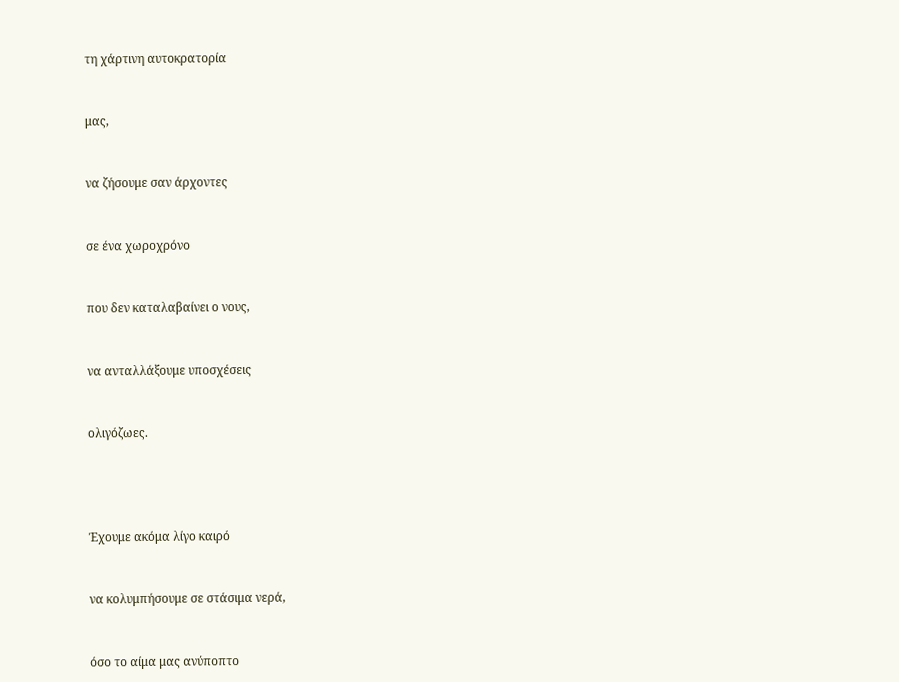τη χάρτινη αυτοκρατορία


μας,


να ζήσουμε σαν άρχοντες


σε ένα χωροχρόνο


που δεν καταλαβαίνει ο νους,


να ανταλλάξουμε υποσχέσεις


ολιγόζωες.




Έχουμε ακόμα λίγο καιρό


να κολυμπήσουμε σε στάσιμα νερά,


όσο το αίμα μας ανύποπτο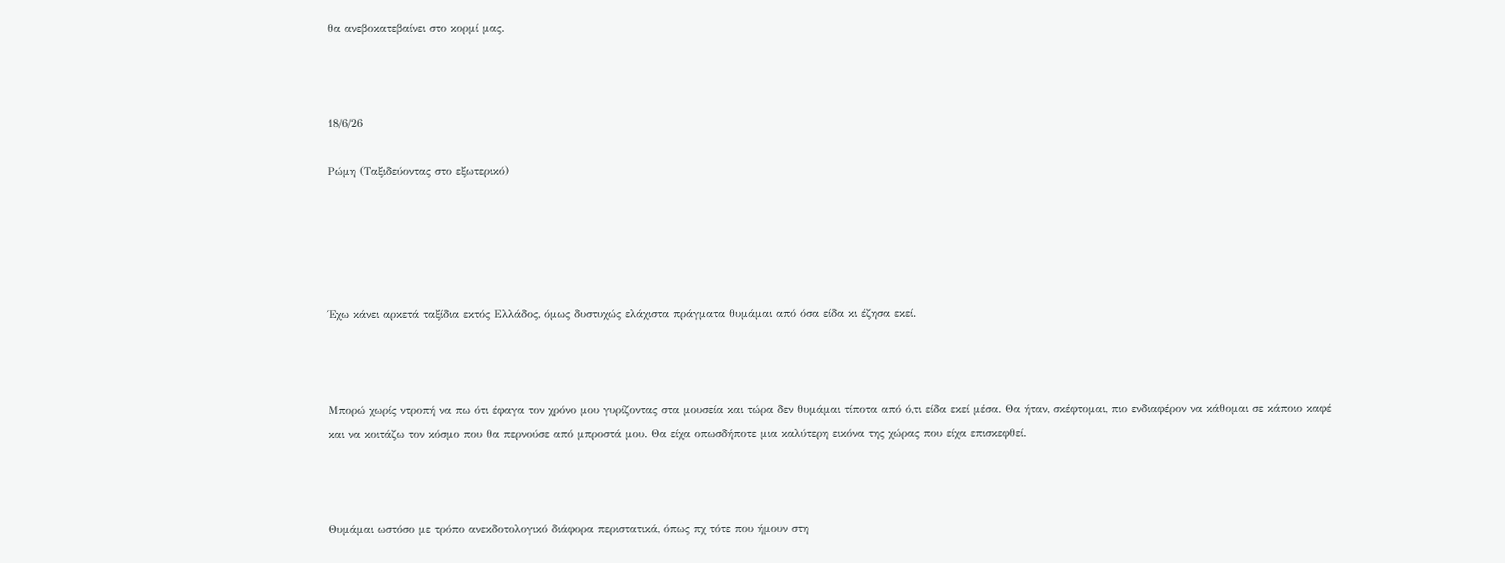θα ανεβοκατεβαίνει στο κορμί μας.



18/6/26

Ρώμη (Ταξιδεύοντας στο εξωτερικό)





Έχω κάνει αρκετά ταξίδια εκτός Ελλάδος, όμως δυστυχώς ελάχιστα πράγματα θυμάμαι από όσα είδα κι έζησα εκεί.



Μπορώ χωρίς ντροπή να πω ότι έφαγα τον χρόνο μου γυρίζοντας στα μουσεία και τώρα δεν θυμάμαι τίποτα από ό,τι είδα εκεί μέσα. Θα ήταν, σκέφτομαι, πιο ενδιαφέρον να κάθομαι σε κάποιο καφέ και να κοιτάζω τον κόσμο που θα περνούσε από μπροστά μου. Θα είχα οπωσδήποτε μια καλύτερη εικόνα της χώρας που είχα επισκεφθεί.



Θυμάμαι ωστόσο με τρόπο ανεκδοτολογικό διάφορα περιστατικά, όπως πχ τότε που ήμουν στη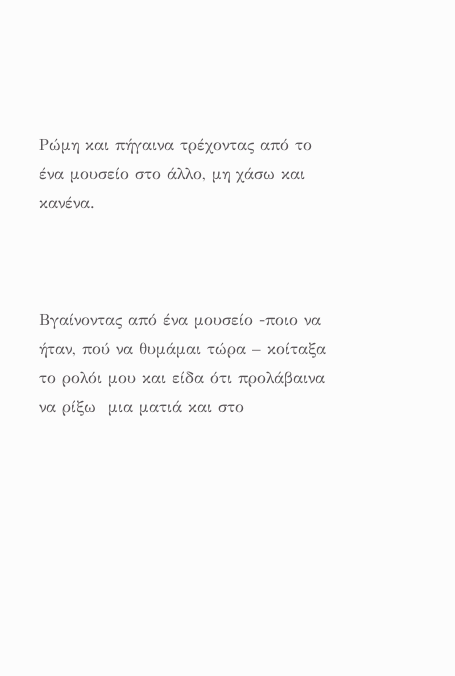Ρώμη και πήγαινα τρέχοντας από το ένα μουσείο στο άλλο, μη χάσω και κανένα.



Βγαίνοντας από ένα μουσείο -ποιο να ήταν, πού να θυμάμαι τώρα – κοίταξα το ρολόι μου και είδα ότι προλάβαινα να ρίξω  μια ματιά και στο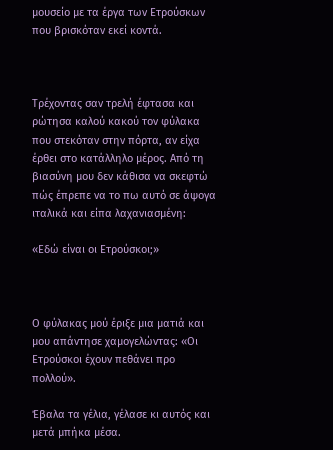μουσείο με τα έργα των Ετρούσκων που βρισκόταν εκεί κοντά.



Τρέχοντας σαν τρελή έφτασα και ρώτησα καλού κακού τον φύλακα που στεκόταν στην πόρτα, αν είχα έρθει στο κατάλληλο μέρος. Από τη βιασύνη μου δεν κάθισα να σκεφτώ πώς έπρεπε να το πω αυτό σε άψογα ιταλικά και είπα λαχανιασμένη:

«Εδώ είναι οι Ετρούσκοι;»



Ο φύλακας μού έριξε μια ματιά και μου απάντησε χαμογελώντας: «Οι Ετρούσκοι έχουν πεθάνει προ πολλού».

Έβαλα τα γέλια, γέλασε κι αυτός και μετά μπήκα μέσα.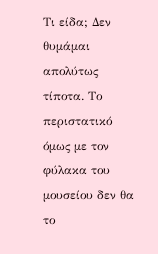Τι είδα; Δεν θυμάμαι απολύτως τίποτα. Το περιστατικό όμως με τον φύλακα του μουσείου δεν θα το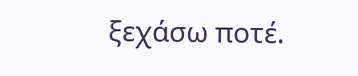ξεχάσω ποτέ.